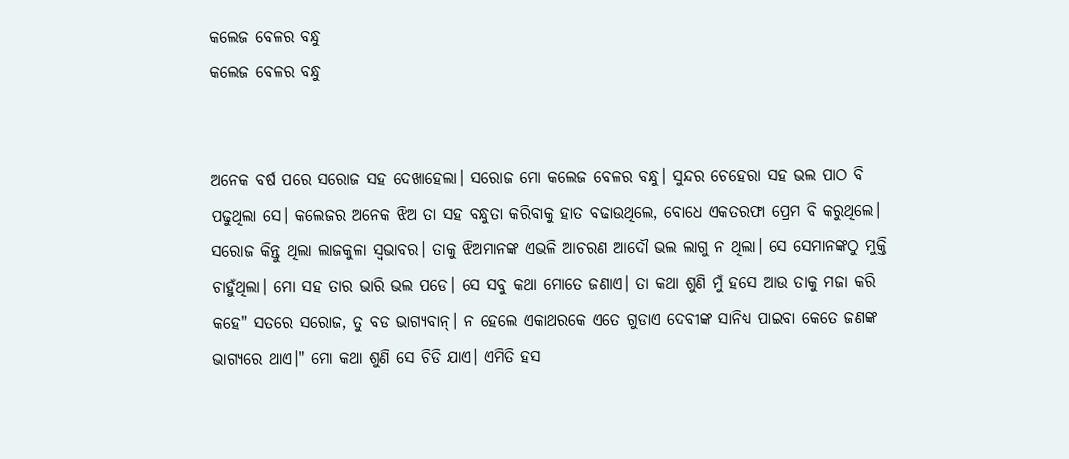କଲେଜ ବେଳର ବନ୍ଧୁ
କଲେଜ ବେଳର ବନ୍ଧୁ


ଅନେକ ବର୍ଷ ପରେ ସରୋଜ ସହ ଦେଖାହେଲା। ସରୋଜ ମୋ କଲେଜ ବେଳର ବନ୍ଧୁ। ସୁନ୍ଦର ଚେହେରା ସହ ଭଲ ପାଠ ବି ପଢୁଥିଲା ସେ। କଲେଜର ଅନେକ ଝିଅ ତା ସହ ବନ୍ଧୁତା କରିବାକୁ ହାତ ବଢାଉଥିଲେ, ବୋଧେ ଏକତରଫା ପ୍ରେମ ବି କରୁଥିଲେ। ସରୋଜ କିନ୍ତୁ ଥିଲା ଲାଜକୁଳା ସ୍ବଭାବର। ତାକୁ ଝିଅମାନଙ୍କ ଏଭଳି ଆଚରଣ ଆଦୌ ଭଲ ଲାଗୁ ନ ଥିଲା। ସେ ସେମାନଙ୍କଠୁ ମୁକ୍ତି ଚାହୁଁଥିଲା। ମୋ ସହ ତାର ଭାରି ଭଲ ପଡେ। ସେ ସବୁ କଥା ମୋତେ ଜଣାଏ। ତା କଥା ଶୁଣି ମୁଁ ହସେ ଆଉ ତାକୁ ମଜା କରି କହେ" ସତରେ ସରୋଜ, ତୁ ବଡ ଭାଗ୍ୟବାନ୍। ନ ହେଲେ ଏକାଥରକେ ଏତେ ଗୁଡାଏ ଦେବୀଙ୍କ ସାନିଧ୍ୟ ପାଇବା କେତେ ଜଣଙ୍କ ଭାଗ୍ୟରେ ଥାଏ।" ମୋ କଥା ଶୁଣି ସେ ଚିଡି ଯାଏ। ଏମିତି ହସ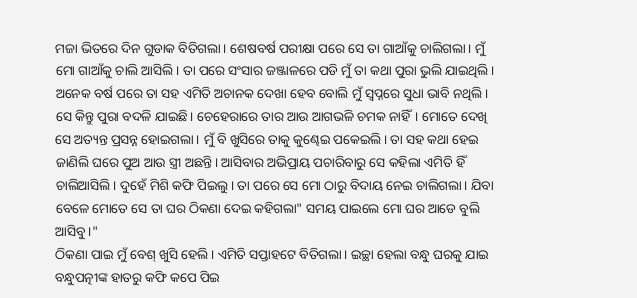ମଜା ଭିତରେ ଦିନ ଗୁଡାକ ବିତିଗଲା। ଶେଷବର୍ଷ ପରୀକ୍ଷା ପରେ ସେ ତା ଗାଆଁକୁ ଚାଲିଗଲା। ମୁଁ ମୋ ଗାଆଁକୁ ଚାଲି ଆସିଲି। ତା ପରେ ସଂସାର ଜଞ୍ଜାଳରେ ପଡି ମୁଁ ତା କଥା ପୁରା ଭୁଲି ଯାଇଥିଲି। ଅନେକ ବର୍ଷ ପରେ ତା ସହ ଏମିତି ଅଚାନକ ଦେଖା ହେବ ବୋଲି ମୁଁ ସ୍ବପ୍ନରେ ସୁଧା ଭାବି ନଥିଲି।
ସେ କିନ୍ତୁ ପୁରା ବଦଳି ଯାଇଛି। ଚେହେରାରେ ତାର ଆଉ ଆଗଭଳି ଚମକ ନାହିଁ। ମୋତେ ଦେଖି ସେ ଅତ୍ୟନ୍ତ ପ୍ରସନ୍ନ ହୋଇଗଲା। ମୁଁ ବି ଖୁସିରେ ତାକୁ କୁଣ୍ଢେଇ ପକେଇଲି। ତା ସହ କଥା ହେଇ ଜାଣିଲି ଘରେ ପୁଅ ଆଉ ସ୍ତ୍ରୀ ଅଛନ୍ତି। ଆସିବାର ଅଭିପ୍ରାୟ ପଚାରିବାରୁ ସେ କହିଲା ଏମିତି ହିଁ ଚାଲିଆସିଲି। ଦୁହେଁ ମିଶି କଫି ପିଇଲୁ। ତା ପରେ ସେ ମୋ ଠାରୁ ବିଦାୟ ନେଇ ଚାଲିଗଲା। ଯିବା ବେଳେ ମୋତେ ସେ ତା ଘର ଠିକଣା ଦେଇ କହିଗଲା" ସମୟ ପାଇଲେ ମୋ ଘର ଆଡେ ବୁଲି ଆସିବୁ।"
ଠିକଣା ପାଇ ମୁଁ ବେଶ୍ ଖୁସି ହେଲି। ଏମିତି ସପ୍ତାହଟେ ବିତିଗଲା। ଇଚ୍ଛା ହେଲା ବନ୍ଧୁ ଘରକୁ ଯାଇ ବନ୍ଧୁପତ୍ନୀଙ୍କ ହାତରୁ କଫି କପେ ପିଇ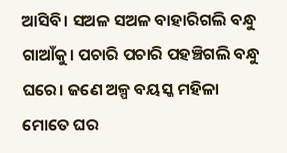ଆସିବି। ସଅଳ ସଅଳ ବାହାରିଗଲି ବନ୍ଧୁ ଗାଆଁକୁ। ପଚାରି ପଚାରି ପହଞ୍ଚିଗଲି ବନ୍ଧୁ ଘରେ। ଜଣେ ଅଳ୍ପ ବୟସ୍କ ମହିଳା ମୋତେ ଘର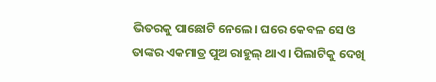ଭିତରକୁ ପାଛୋଟି ନେଲେ। ଘରେ କେବଳ ସେ ଓ ତାଙ୍କର ଏକମାତ୍ର ପୁଅ ରାହୁଲ୍ ଥାଏ। ପିଲାଟିକୁ ଦେଖି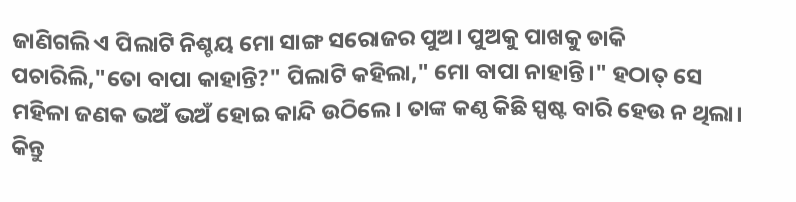ଜାଣିଗଲି ଏ ପିଲାଟି ନିଶ୍ଚୟ ମୋ ସାଙ୍ଗ ସରୋଜର ପୁଅ। ପୁଅକୁ ପାଖକୁ ଡାକି ପଚାରିଲି,"ତୋ ବାପା କାହାନ୍ତି?" ପିଲାଟି କହିଲା," ମୋ ବାପା ନାହାନ୍ତି।" ହଠାତ୍ ସେ ମହିଳା ଜଣକ ଭଅଁ ଭଅଁ ହୋଇ କାନ୍ଦି ଉଠିଲେ। ତାଙ୍କ କଣ୍ଠ କିଛି ସ୍ପଷ୍ଟ ବାରି ହେଉ ନ ଥିଲା। କିନ୍ତୁ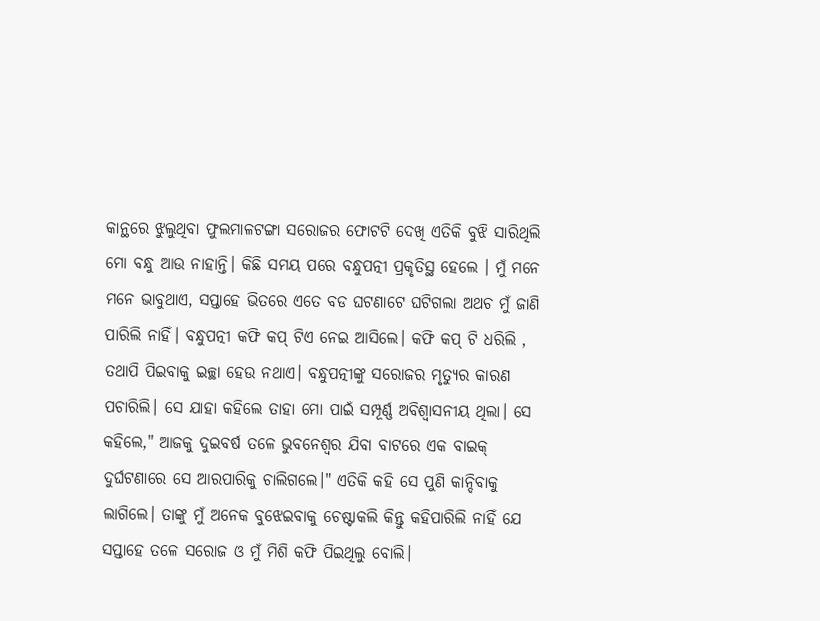କାନ୍ଥରେ ଝୁଲୁଥିବା ଫୁଲମାଳଟଙ୍ଗା ସରୋଜର ଫୋଟଟି ଦେଖି ଏତିକି ବୁଝି ସାରିଥିଲି ମୋ ବନ୍ଧୁ ଆଉ ନାହାନ୍ତି। କିଛି ସମୟ ପରେ ବନ୍ଧୁପତ୍ନୀ ପ୍ରକୃତିସ୍ଥ ହେଲେ । ମୁଁ ମନେ ମନେ ଭାବୁଥାଏ, ସପ୍ତାହେ ଭିତରେ ଏତେ ବଡ ଘଟଣାଟେ ଘଟିଗଲା ଅଥଚ ମୁଁ ଜାଣି ପାରିଲି ନାହିଁ। ବନ୍ଧୁପତ୍ନୀ କଫି କପ୍ ଟିଏ ନେଇ ଆସିଲେ। କଫି କପ୍ ଟି ଧରିଲି , ତଥାପି ପିଇବାକୁ ଇଚ୍ଛା ହେଉ ନଥାଏ। ବନ୍ଧୁପତ୍ନୀଙ୍କୁ ସରୋଜର ମୃତ୍ୟୁର କାରଣ ପଚାରିଲି। ସେ ଯାହା କହିଲେ ତାହା ମୋ ପାଇଁ ସମ୍ପୂର୍ଣ୍ଣ ଅବିଶ୍ବାସନୀୟ ଥିଲା। ସେ କହିଲେ," ଆଜକୁ ଦୁଇବର୍ଷ ତଳେ ଭୁବନେଶ୍ବର ଯିବା ବାଟରେ ଏକ ବାଇକ୍ ଦୁର୍ଘଟଣାରେ ସେ ଆରପାରିକୁ ଚାଲିଗଲେ।" ଏତିକି କହି ସେ ପୁଣି କାନ୍ଦିବାକୁ ଲାଗିଲେ। ତାଙ୍କୁ ମୁଁ ଅନେକ ବୁଝେଇବାକୁ ଚେଷ୍ଟାକଲି କିନ୍ତୁ କହିପାରିଲି ନାହିଁ ଯେ ସପ୍ତାହେ ତଳେ ସରୋଜ ଓ ମୁଁ ମିଶି କଫି ପିଇଥିଲୁ ବୋଲି।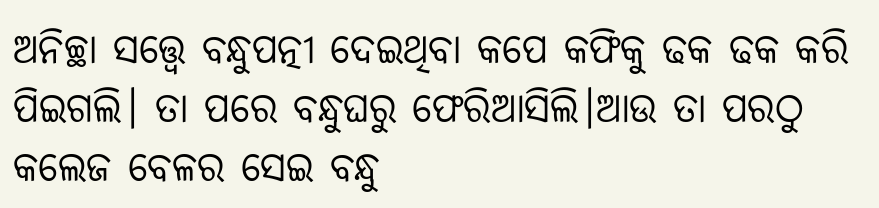ଅନିଚ୍ଛା ସତ୍ତ୍ବେ ବନ୍ଧୁପତ୍ନୀ ଦେଇଥିବା କପେ କଫିକୁ ଢକ ଢକ କରି ପିଇଗଲି। ତା ପରେ ବନ୍ଧୁଘରୁ ଫେରିଆସିଲି।ଆଉ ତା ପରଠୁ କଲେଜ ବେଳର ସେଇ ବନ୍ଧୁ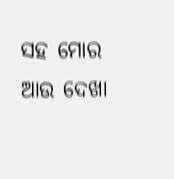ସହ ମୋର ଆଉ ଦେଖା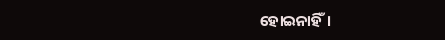ହୋଇନାହିଁ।